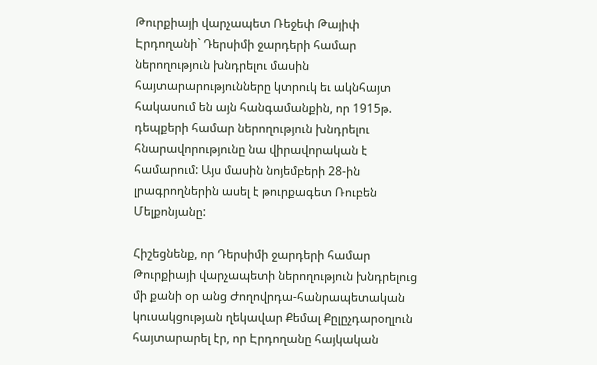Թուրքիայի վարչապետ Ռեջեփ Թայիփ Էրդողանի` Դերսիմի ջարդերի համար ներողություն խնդրելու մասին հայտարարությունները կտրուկ եւ ակնհայտ հակասում են այն հանգամանքին, որ 1915թ. դեպքերի համար ներողություն խնդրելու հնարավորությունը նա վիրավորական է համարում: Այս մասին նոյեմբերի 28-ին լրագրողներին ասել է թուրքագետ Ռուբեն Մելքոնյանը:

Հիշեցնենք, որ Դերսիմի ջարդերի համար Թուրքիայի վարչապետի ներողություն խնդրելուց մի քանի օր անց Ժողովրդա-հանրապետական կուսակցության ղեկավար Քեմալ Քըլըչդարօղլուն հայտարարել էր, որ Էրդողանը հայկական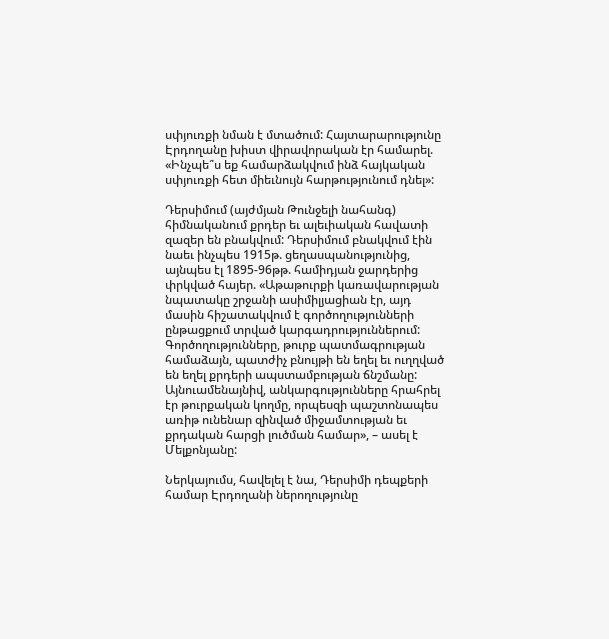սփյուռքի նման է մտածում: Հայտարարությունը Էրդողանը խիստ վիրավորական էր համարել. «Ինչպե՞ս եք համարձակվում ինձ հայկական սփյուռքի հետ միեւնույն հարթությունում դնել»:

Դերսիմում (այժմյան Թունջելի նահանգ)  հիմնականում քրդեր եւ ալեւիական հավատի զազեր են բնակվում: Դերսիմում բնակվում էին նաեւ ինչպես 1915թ. ցեղասպանությունից, այնպես էլ 1895-96թթ. համիդյան ջարդերից  փրկված հայեր. «Աթաթուրքի կառավարության նպատակը շրջանի ասիմիլյացիան էր, այդ մասին հիշատակվում է գործողությունների ընթացքում տրված կարգադրություններում:  Գործողությունները, թուրք պատմագրության համաձայն, պատժիչ բնույթի են եղել եւ ուղղված են եղել քրդերի ապստամբության ճնշմանը: Այնուամենայնիվ, անկարգությունները հրահրել էր թուրքական կողմը, որպեսզի պաշտոնապես առիթ ունենար զինված միջամտության եւ քրդական հարցի լուծման համար», – ասել է Մելքոնյանը:

Ներկայումս, հավելել է նա, Դերսիմի դեպքերի համար Էրդողանի ներողությունը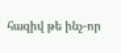հազիվ թե ինչ-որ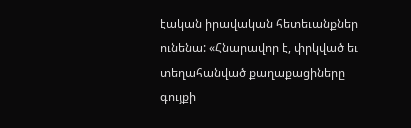էական իրավական հետեւանքներ ունենա: «Հնարավոր է, փրկված եւ տեղահանված քաղաքացիները գույքի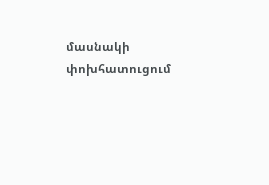մասնակի փոխհատուցում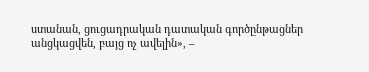ստանան, ցուցադրական դատական գործընթացներ անցկացվեն, բայց ոչ ավելին», –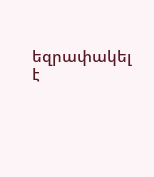եզրափակել է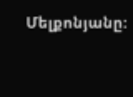Մելքոնյանը: